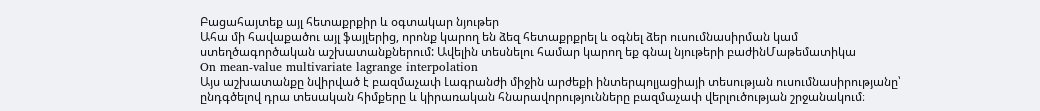Բացահայտեք այլ հետաքրքիր և օգտակար նյութեր
Ահա մի հավաքածու այլ ֆայլերից, որոնք կարող են ձեզ հետաքրքրել և օգնել ձեր ուսումնասիրման կամ ստեղծագործական աշխատանքներում: Ավելին տեսնելու համար կարող եք գնալ նյութերի բաժինՄաթեմատիկա
On mean-value multivariate lagrange interpolation
Այս աշխատանքը նվիրված է բազմաչափ Լագրանժի միջին արժեքի ինտերպոլյացիայի տեսության ուսումնասիրությանը՝ ընդգծելով դրա տեսական հիմքերը և կիրառական հնարավորությունները բազմաչափ վերլուծության շրջանակում։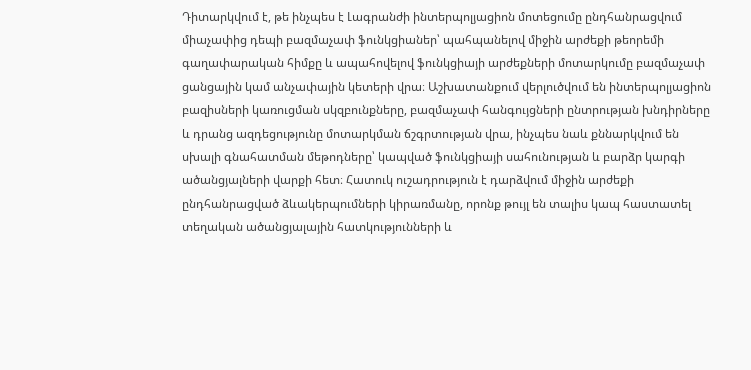Դիտարկվում է, թե ինչպես է Լագրանժի ինտերպոլյացիոն մոտեցումը ընդհանրացվում միաչափից դեպի բազմաչափ ֆունկցիաներ՝ պահպանելով միջին արժեքի թեորեմի գաղափարական հիմքը և ապահովելով ֆունկցիայի արժեքների մոտարկումը բազմաչափ ցանցային կամ անչափային կետերի վրա։ Աշխատանքում վերլուծվում են ինտերպոլյացիոն բազիսների կառուցման սկզբունքները, բազմաչափ հանգույցների ընտրության խնդիրները և դրանց ազդեցությունը մոտարկման ճշգրտության վրա, ինչպես նաև քննարկվում են սխալի գնահատման մեթոդները՝ կապված ֆունկցիայի սահունության և բարձր կարգի ածանցյալների վարքի հետ։ Հատուկ ուշադրություն է դարձվում միջին արժեքի ընդհանրացված ձևակերպումների կիրառմանը, որոնք թույլ են տալիս կապ հաստատել տեղական ածանցյալային հատկությունների և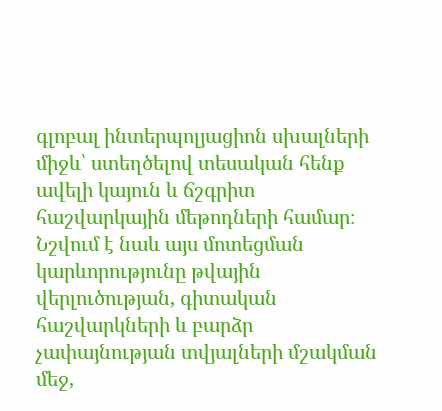գլոբալ ինտերպոլյացիոն սխալների միջև՝ ստեղծելով տեսական հենք ավելի կայուն և ճշգրիտ հաշվարկային մեթոդների համար։ Նշվում է նաև այս մոտեցման կարևորությունը թվային վերլուծության, գիտական հաշվարկների և բարձր չափայնության տվյալների մշակման մեջ,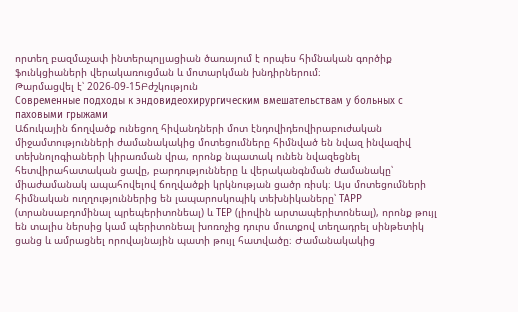որտեղ բազմաչափ ինտերպոլյացիան ծառայում է որպես հիմնական գործիք ֆունկցիաների վերակառուցման և մոտարկման խնդիրներում։
Թարմացվել է՝ 2026-09-15Բժշկություն
Современные подходы к эндовидеохирургическим вмешательствам у больных с паховыми грыжами
Աճուկային ճողվածք ունեցող հիվանդների մոտ էնդովիդեովիրաբուժական միջամտությունների ժամանակակից մոտեցումները հիմնված են նվազ ինվազիվ տեխնոլոգիաների կիրառման վրա, որոնք նպատակ ունեն նվազեցնել հետվիրահատական ցավը, բարդությունները և վերականգնման ժամանակը՝ միաժամանակ ապահովելով ճողվածքի կրկնության ցածր ռիսկ։ Այս մոտեցումների հիմնական ուղղություններից են լապարոսկոպիկ տեխնիկաները՝ TAPP (տրանսաբդոմինալ պրեպերիտոնեալ) և TEP (լիովին արտապերիտոնեալ), որոնք թույլ են տալիս ներսից կամ պերիտոնեալ խոռոչից դուրս մուտքով տեղադրել սինթետիկ ցանց և ամրացնել որովայնային պատի թույլ հատվածը։ Ժամանակակից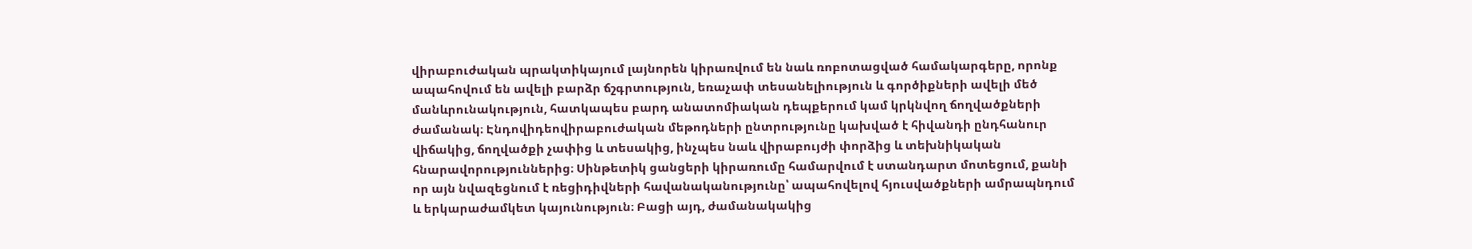վիրաբուժական պրակտիկայում լայնորեն կիրառվում են նաև ռոբոտացված համակարգերը, որոնք ապահովում են ավելի բարձր ճշգրտություն, եռաչափ տեսանելիություն և գործիքների ավելի մեծ մանևրունակություն, հատկապես բարդ անատոմիական դեպքերում կամ կրկնվող ճողվածքների ժամանակ։ Էնդովիդեովիրաբուժական մեթոդների ընտրությունը կախված է հիվանդի ընդհանուր վիճակից, ճողվածքի չափից և տեսակից, ինչպես նաև վիրաբույժի փորձից և տեխնիկական հնարավորություններից։ Սինթետիկ ցանցերի կիրառումը համարվում է ստանդարտ մոտեցում, քանի որ այն նվազեցնում է ռեցիդիվների հավանականությունը՝ ապահովելով հյուսվածքների ամրապնդում և երկարաժամկետ կայունություն։ Բացի այդ, ժամանակակից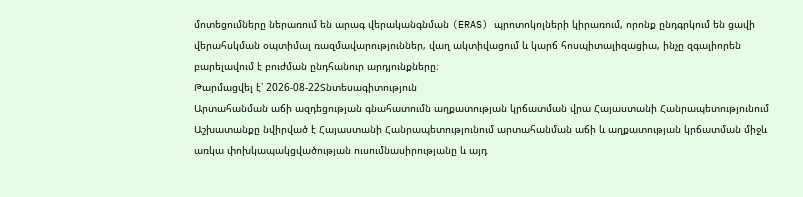մոտեցումները ներառում են արագ վերականգնման (ERAS) պրոտոկոլների կիրառում, որոնք ընդգրկում են ցավի վերահսկման օպտիմալ ռազմավարություններ, վաղ ակտիվացում և կարճ հոսպիտալիզացիա, ինչը զգալիորեն բարելավում է բուժման ընդհանուր արդյունքները։
Թարմացվել է՝ 2026-08-22Տնտեսագիտություն
Արտահանման աճի ազդեցության գնահատումն աղքատության կրճատման վրա Հայաստանի Հանրապետությունում
Աշխատանքը նվիրված է Հայաստանի Հանրապետությունում արտահանման աճի և աղքատության կրճատման միջև առկա փոխկապակցվածության ուսումնասիրությանը և այդ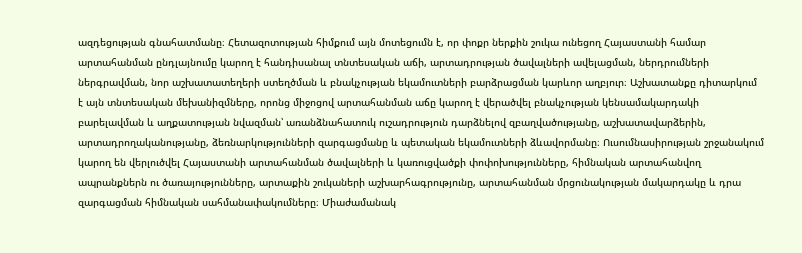ազդեցության գնահատմանը։ Հետազոտության հիմքում այն մոտեցումն է, որ փոքր ներքին շուկա ունեցող Հայաստանի համար արտահանման ընդլայնումը կարող է հանդիսանալ տնտեսական աճի, արտադրության ծավալների ավելացման, ներդրումների ներգրավման, նոր աշխատատեղերի ստեղծման և բնակչության եկամուտների բարձրացման կարևոր աղբյուր։ Աշխատանքը դիտարկում է այն տնտեսական մեխանիզմները, որոնց միջոցով արտահանման աճը կարող է վերածվել բնակչության կենսամակարդակի բարելավման և աղքատության նվազման՝ առանձնահատուկ ուշադրություն դարձնելով զբաղվածությանը, աշխատավարձերին, արտադրողականությանը, ձեռնարկությունների զարգացմանը և պետական եկամուտների ձևավորմանը։ Ուսումնասիրության շրջանակում կարող են վերլուծվել Հայաստանի արտահանման ծավալների և կառուցվածքի փոփոխությունները, հիմնական արտահանվող ապրանքներն ու ծառայությունները, արտաքին շուկաների աշխարհագրությունը, արտահանման մրցունակության մակարդակը և դրա զարգացման հիմնական սահմանափակումները։ Միաժամանակ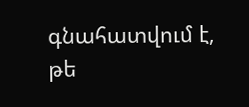գնահատվում է, թե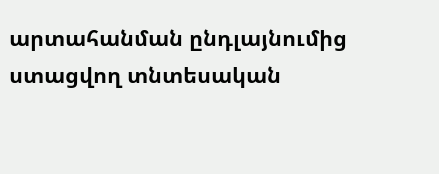արտահանման ընդլայնումից ստացվող տնտեսական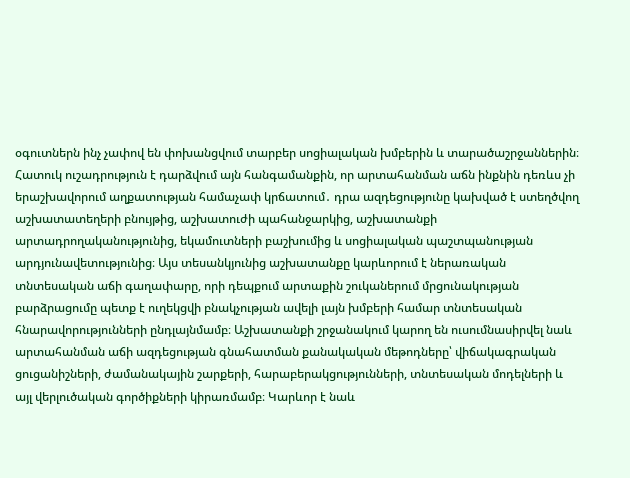օգուտներն ինչ չափով են փոխանցվում տարբեր սոցիալական խմբերին և տարածաշրջաններին։ Հատուկ ուշադրություն է դարձվում այն հանգամանքին, որ արտահանման աճն ինքնին դեռևս չի երաշխավորում աղքատության համաչափ կրճատում․ դրա ազդեցությունը կախված է ստեղծվող աշխատատեղերի բնույթից, աշխատուժի պահանջարկից, աշխատանքի արտադրողականությունից, եկամուտների բաշխումից և սոցիալական պաշտպանության արդյունավետությունից։ Այս տեսանկյունից աշխատանքը կարևորում է ներառական տնտեսական աճի գաղափարը, որի դեպքում արտաքին շուկաներում մրցունակության բարձրացումը պետք է ուղեկցվի բնակչության ավելի լայն խմբերի համար տնտեսական հնարավորությունների ընդլայնմամբ։ Աշխատանքի շրջանակում կարող են ուսումնասիրվել նաև արտահանման աճի ազդեցության գնահատման քանակական մեթոդները՝ վիճակագրական ցուցանիշների, ժամանակային շարքերի, հարաբերակցությունների, տնտեսական մոդելների և այլ վերլուծական գործիքների կիրառմամբ։ Կարևոր է նաև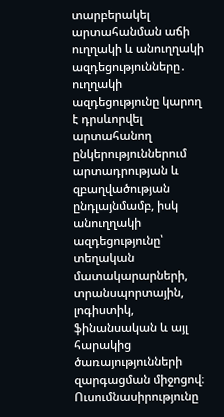տարբերակել արտահանման աճի ուղղակի և անուղղակի ազդեցությունները․ ուղղակի ազդեցությունը կարող է դրսևորվել արտահանող ընկերություններում արտադրության և զբաղվածության ընդլայնմամբ, իսկ անուղղակի ազդեցությունը՝ տեղական մատակարարների, տրանսպորտային, լոգիստիկ, ֆինանսական և այլ հարակից ծառայությունների զարգացման միջոցով։ Ուսումնասիրությունը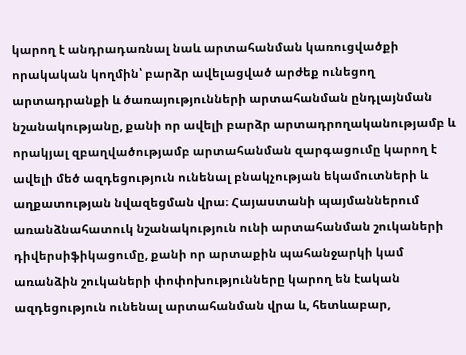կարող է անդրադառնալ նաև արտահանման կառուցվածքի որակական կողմին՝ բարձր ավելացված արժեք ունեցող արտադրանքի և ծառայությունների արտահանման ընդլայնման նշանակությանը, քանի որ ավելի բարձր արտադրողականությամբ և որակյալ զբաղվածությամբ արտահանման զարգացումը կարող է ավելի մեծ ազդեցություն ունենալ բնակչության եկամուտների և աղքատության նվազեցման վրա։ Հայաստանի պայմաններում առանձնահատուկ նշանակություն ունի արտահանման շուկաների դիվերսիֆիկացումը, քանի որ արտաքին պահանջարկի կամ առանձին շուկաների փոփոխությունները կարող են էական ազդեցություն ունենալ արտահանման վրա և, հետևաբար,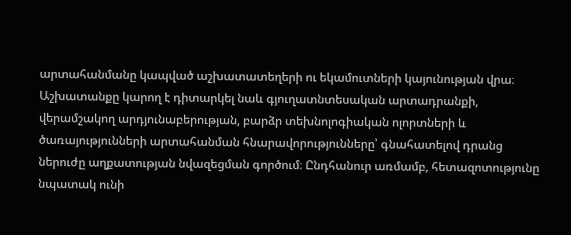արտահանմանը կապված աշխատատեղերի ու եկամուտների կայունության վրա։ Աշխատանքը կարող է դիտարկել նաև գյուղատնտեսական արտադրանքի, վերամշակող արդյունաբերության, բարձր տեխնոլոգիական ոլորտների և ծառայությունների արտահանման հնարավորությունները՝ գնահատելով դրանց ներուժը աղքատության նվազեցման գործում։ Ընդհանուր առմամբ, հետազոտությունը նպատակ ունի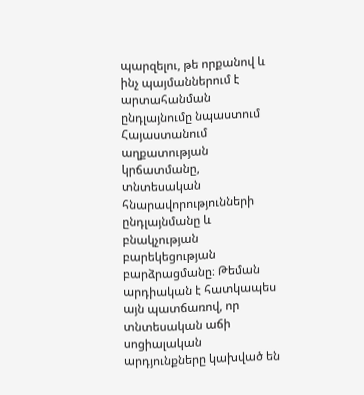պարզելու, թե որքանով և ինչ պայմաններում է արտահանման ընդլայնումը նպաստում Հայաստանում աղքատության կրճատմանը, տնտեսական հնարավորությունների ընդլայնմանը և բնակչության բարեկեցության բարձրացմանը։ Թեման արդիական է հատկապես այն պատճառով, որ տնտեսական աճի սոցիալական արդյունքները կախված են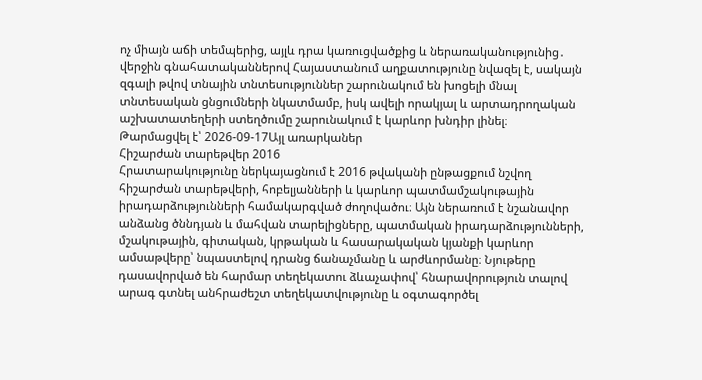ոչ միայն աճի տեմպերից, այլև դրա կառուցվածքից և ներառականությունից․ վերջին գնահատականներով Հայաստանում աղքատությունը նվազել է, սակայն զգալի թվով տնային տնտեսություններ շարունակում են խոցելի մնալ տնտեսական ցնցումների նկատմամբ, իսկ ավելի որակյալ և արտադրողական աշխատատեղերի ստեղծումը շարունակում է կարևոր խնդիր լինել։
Թարմացվել է՝ 2026-09-17Այլ առարկաներ
Հիշարժան տարեթվեր 2016
Հրատարակությունը ներկայացնում է 2016 թվականի ընթացքում նշվող հիշարժան տարեթվերի, հոբելյանների և կարևոր պատմամշակութային իրադարձությունների համակարգված ժողովածու։ Այն ներառում է նշանավոր անձանց ծննդյան և մահվան տարելիցները, պատմական իրադարձությունների, մշակութային, գիտական, կրթական և հասարակական կյանքի կարևոր ամսաթվերը՝ նպաստելով դրանց ճանաչմանը և արժևորմանը։ Նյութերը դասավորված են հարմար տեղեկատու ձևաչափով՝ հնարավորություն տալով արագ գտնել անհրաժեշտ տեղեկատվությունը և օգտագործել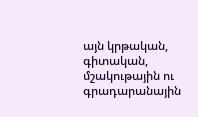այն կրթական, գիտական, մշակութային ու գրադարանային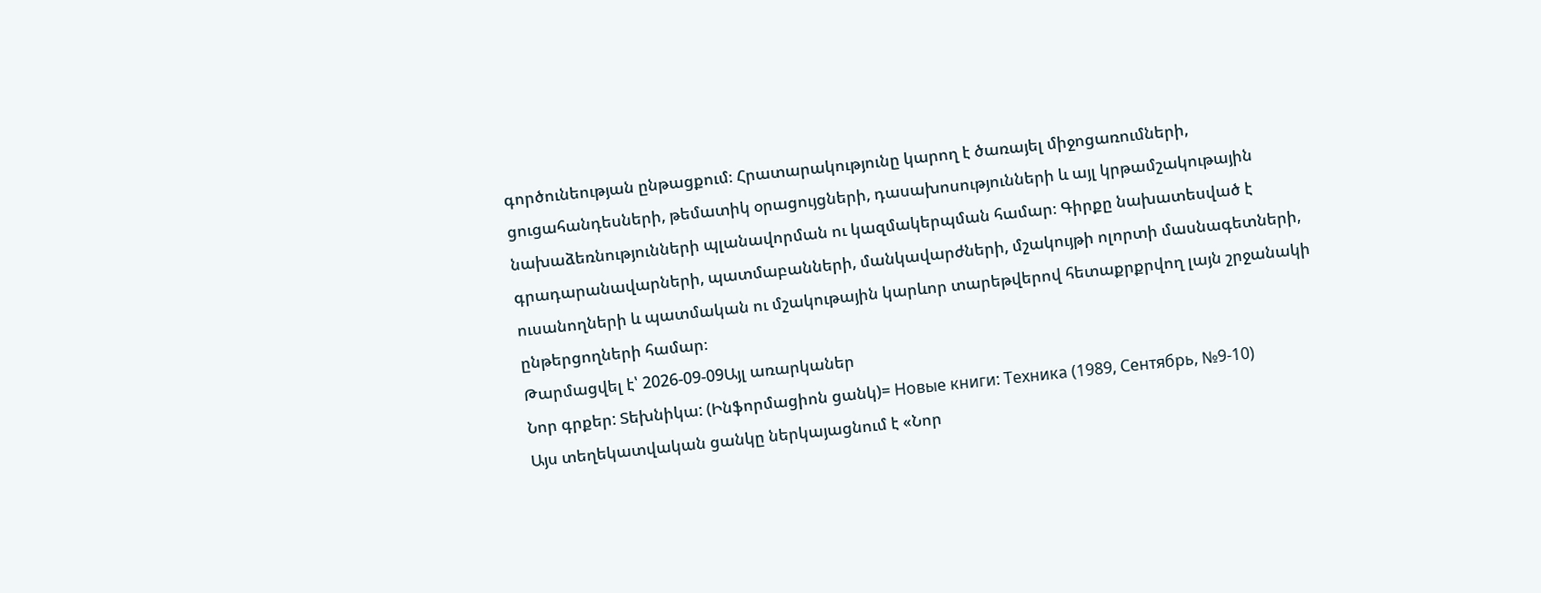գործունեության ընթացքում։ Հրատարակությունը կարող է ծառայել միջոցառումների, ցուցահանդեսների, թեմատիկ օրացույցների, դասախոսությունների և այլ կրթամշակութային նախաձեռնությունների պլանավորման ու կազմակերպման համար։ Գիրքը նախատեսված է գրադարանավարների, պատմաբանների, մանկավարժների, մշակույթի ոլորտի մասնագետների, ուսանողների և պատմական ու մշակութային կարևոր տարեթվերով հետաքրքրվող լայն շրջանակի ընթերցողների համար։
Թարմացվել է՝ 2026-09-09Այլ առարկաներ
Նոր գրքեր: Տեխնիկա: (Ինֆորմացիոն ցանկ)= Новые книги: Техника (1989, Сентябрь, №9-10)
Այս տեղեկատվական ցանկը ներկայացնում է «Նոր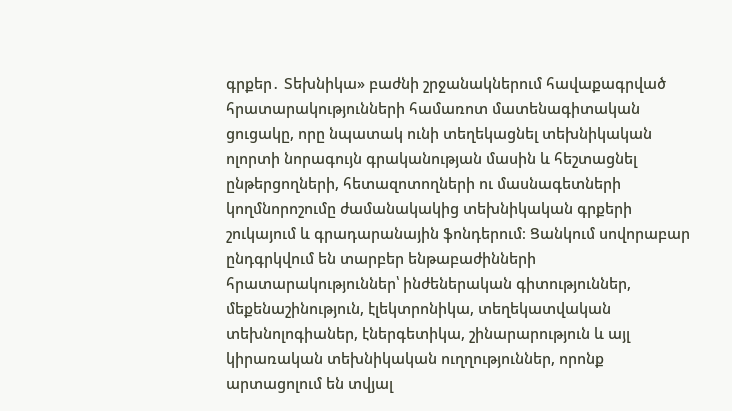գրքեր․ Տեխնիկա» բաժնի շրջանակներում հավաքագրված հրատարակությունների համառոտ մատենագիտական ցուցակը, որը նպատակ ունի տեղեկացնել տեխնիկական ոլորտի նորագույն գրականության մասին և հեշտացնել ընթերցողների, հետազոտողների ու մասնագետների կողմնորոշումը ժամանակակից տեխնիկական գրքերի շուկայում և գրադարանային ֆոնդերում։ Ցանկում սովորաբար ընդգրկվում են տարբեր ենթաբաժինների հրատարակություններ՝ ինժեներական գիտություններ, մեքենաշինություն, էլեկտրոնիկա, տեղեկատվական տեխնոլոգիաներ, էներգետիկա, շինարարություն և այլ կիրառական տեխնիկական ուղղություններ, որոնք արտացոլում են տվյալ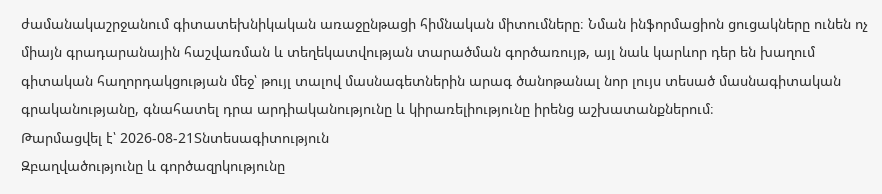ժամանակաշրջանում գիտատեխնիկական առաջընթացի հիմնական միտումները։ Նման ինֆորմացիոն ցուցակները ունեն ոչ միայն գրադարանային հաշվառման և տեղեկատվության տարածման գործառույթ, այլ նաև կարևոր դեր են խաղում գիտական հաղորդակցության մեջ՝ թույլ տալով մասնագետներին արագ ծանոթանալ նոր լույս տեսած մասնագիտական գրականությանը, գնահատել դրա արդիականությունը և կիրառելիությունը իրենց աշխատանքներում։
Թարմացվել է՝ 2026-08-21Տնտեսագիտություն
Զբաղվածությունը և գործազրկությունը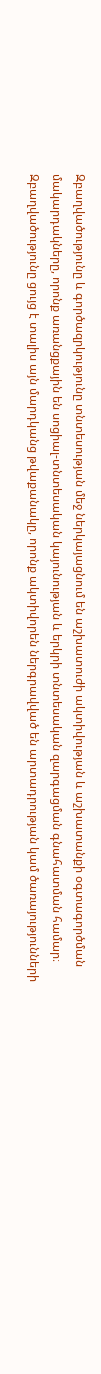Զբաղվածությունը և գործազրկությունը տնտեսության մեջ ներկայացնում են աշխատուժի ակտիվության և աշխատանքի օգտագործման մակարդակները, որոնք առանցքային են սոցիալ-տնտեսական կայունության և երկրի տնտեսական զարգացման գնահատման համար։ Զբաղվածությունը ցույց է տալիս այն մարդկանց թվաքանակը, որոնք ակտիվորեն ներգրավված են արտադրության կամ ծառայությունների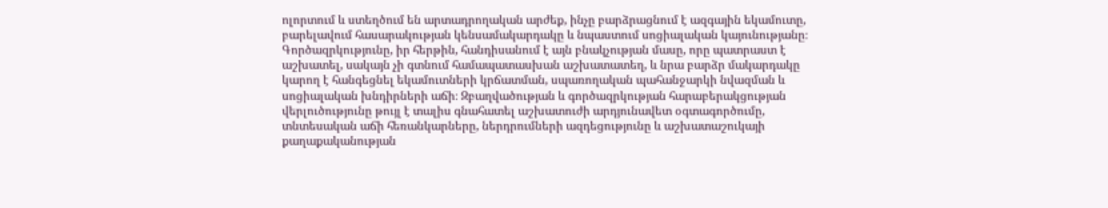ոլորտում և ստեղծում են արտադրողական արժեք, ինչը բարձրացնում է ազգային եկամուտը, բարելավում հասարակության կենսամակարդակը և նպաստում սոցիալական կայունությանը։ Գործազրկությունը, իր հերթին, հանդիսանում է այն բնակչության մասը, որը պատրաստ է աշխատել, սակայն չի գտնում համապատասխան աշխատատեղ, և նրա բարձր մակարդակը կարող է հանգեցնել եկամուտների կրճատման, սպառողական պահանջարկի նվազման և սոցիալական խնդիրների աճի։ Զբաղվածության և գործազրկության հարաբերակցության վերլուծությունը թույլ է տալիս գնահատել աշխատուժի արդյունավետ օգտագործումը, տնտեսական աճի հեռանկարները, ներդրումների ազդեցությունը և աշխատաշուկայի քաղաքականության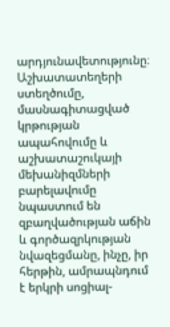արդյունավետությունը։ Աշխատատեղերի ստեղծումը, մասնագիտացված կրթության ապահովումը և աշխատաշուկայի մեխանիզմների բարելավումը նպաստում են զբաղվածության աճին և գործազրկության նվազեցմանը, ինչը, իր հերթին, ամրապնդում է երկրի սոցիալ-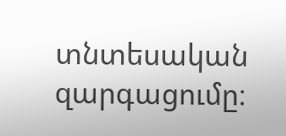տնտեսական զարգացումը։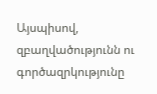Այսպիսով, զբաղվածությունն ու գործազրկությունը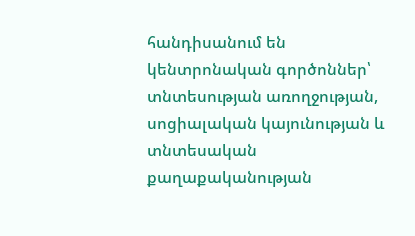հանդիսանում են կենտրոնական գործոններ՝ տնտեսության առողջության, սոցիալական կայունության և տնտեսական քաղաքականության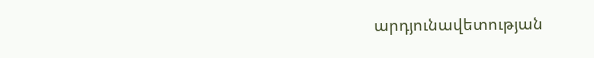արդյունավետության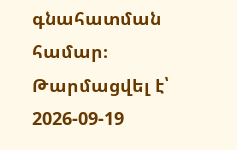գնահատման համար։
Թարմացվել է՝ 2026-09-19